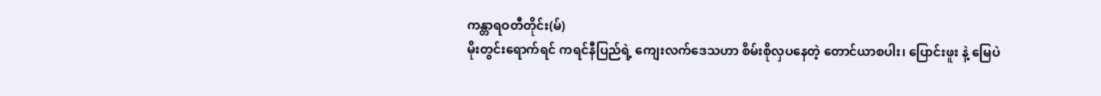ကန္တာရဝတီတိုင်း(မ်)
မိုးတွင်းရောက်ရင် ကရင်နီပြည်ရဲ့ ကျေးလက်ဒေသဟာ စိမ်းစိုလှပနေတဲ့ တောင်ယာစပါး၊ ပြောင်းဖူး နဲ့ မြေပဲ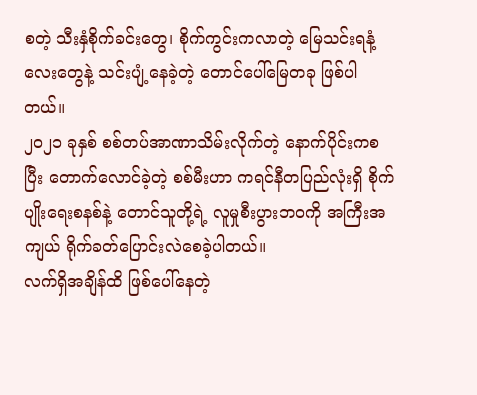စတဲ့ သီးနှံစိုက်ခင်းတွေ၊ စိုက်ကွင်းကလာတဲ့ မြေသင်းရနံ့လေးတွေနဲ့ သင်းပျံ့နေခဲ့တဲ့ တောင်ပေါ်မြေတခု ဖြစ်ပါတယ်။
၂၀၂၁ ခုနှစ် စစ်တပ်အာဏာသိမ်းလိုက်တဲ့ နောက်ပိုင်းကစပြီး တောက်လောင်ခဲ့တဲ့ စစ်မီးဟာ ကရင်နီတပြည်လုံးရှိ စိုက်ပျိုးရေးစနစ်နဲ့ တောင်သူတို့ရဲ့ လူမှုစီးပွားဘဝကို အကြီးအကျယ် ရိုက်ခတ်ပြောင်းလဲစေခဲ့ပါတယ်။
လက်ရှိအချိန်ထိ ဖြစ်ပေါ်နေတဲ့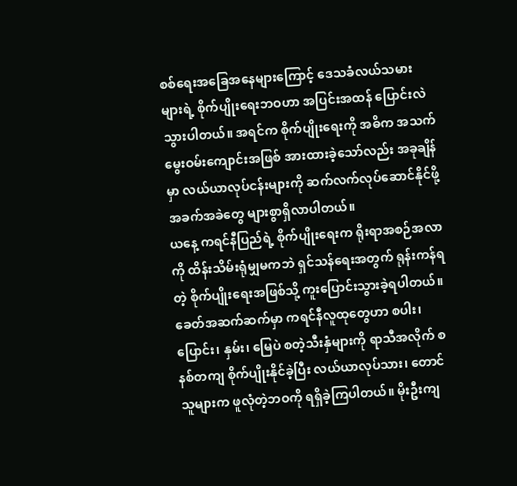စစ်ရေးအခြေအနေများကြောင့် ဒေသခံလယ်သမားများရဲ့ စိုက်ပျိုးရေးဘဝဟာ အပြင်းအထန် ပြောင်းလဲသွားပါတယ်။ အရင်က စိုက်ပျိုးရေးကို အဓိက အသက်မွေးဝမ်းကျောင်းအဖြစ် အားထားခဲ့သော်လည်း အခုချိန်မှာ လယ်ယာလုပ်ငန်းများကို ဆက်လက်လုပ်ဆောင်နိုင်ဖို့ အခက်အခဲတွေ များစွာရှိလာပါတယ်။
ယနေ့ ကရင်နီပြည်ရဲ့ စိုက်ပျိုးရေးက ရိုးရာအစဉ်အလာကို ထိန်းသိမ်းရုံမျှမကဘဲ ရှင်သန်ရေးအတွက် ရုန်းကန်ရတဲ့ စိုက်ပျိုးရေးအဖြစ်သို့ ကူးပြောင်းသွားခဲ့ရပါတယ်။
ခေတ်အဆက်ဆက်မှာ ကရင်နီလူထုတွေဟာ စပါး၊ ပြောင်း၊ နှမ်း၊ မြေပဲ စတဲ့သီးနှံများကို ရာသီအလိုက် စနစ်တကျ စိုက်ပျိုးနိုင်ခဲ့ပြီး လယ်ယာလုပ်သား၊ တောင်သူများက ဖူလုံတဲ့ဘဝကို ရရှိခဲ့ကြပါတယ်။ မိုးဦးကျ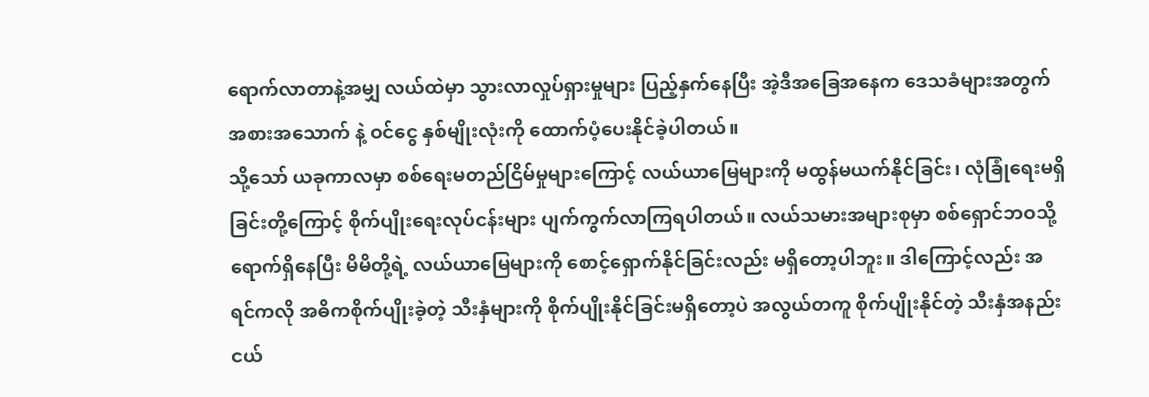ရောက်လာတာနဲ့အမျှ လယ်ထဲမှာ သွားလာလှုပ်ရှားမှုများ ပြည့်နှက်နေပြီး အဲ့ဒီအခြေအနေက ဒေသခံများအတွက် အစားအသောက် နဲ့ ဝင်ငွေ နှစ်မျိုးလုံးကို ထောက်ပံ့ပေးနိုင်ခဲ့ပါတယ်။
သို့သော် ယခုကာလမှာ စစ်ရေးမတည်ငြိမ်မှုများကြောင့် လယ်ယာမြေများကို မထွန်မယက်နိုင်ခြင်း၊ လုံခြုံရေးမရှိခြင်းတို့ကြောင့် စိုက်ပျိုးရေးလုပ်ငန်းများ ပျက်ကွက်လာကြရပါတယ်။ လယ်သမားအများစုမှာ စစ်ရှောင်ဘဝသို့ ရောက်ရှိနေပြီး မိမိတို့ရဲ့ လယ်ယာမြေများကို စောင့်ရှောက်နိုင်ခြင်းလည်း မရှိတော့ပါဘူး။ ဒါကြောင့်လည်း အရင်ကလို အဓိကစိုက်ပျိုးခဲ့တဲ့ သီးနှံများကို စိုက်ပျိုးနိုင်ခြင်းမရှိတော့ပဲ အလွယ်တကူ စိုက်ပျိုးနိုင်တဲ့ သီးနှံအနည်းငယ်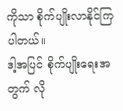ကိုသာ စိုက်ပျိုးလာနိုင်ကြပါတယ်။
ဒါ့အပြင် စိုက်ပျိုးရေးအတွက် လို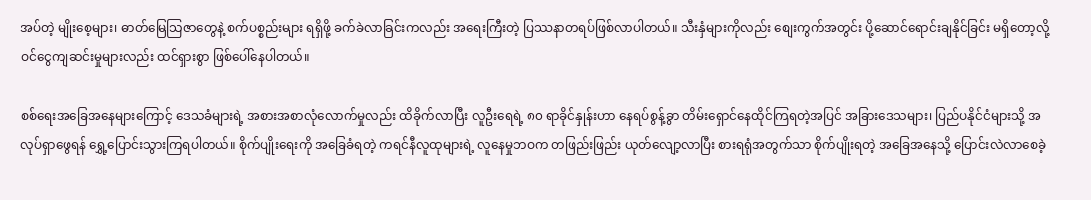အပ်တဲ့ မျိုးစေ့များ၊ ဓာတ်မြေသြဇာတွေနဲ့ စက်ပစ္စည်းများ ရရှိဖို့ ခက်ခဲလာခြင်းကလည်း အရေးကြီးတဲ့ ပြဿနာတရပ်ဖြစ်လာပါတယ်။ သီးနှံများကိုလည်း စျေးကွက်အတွင်း ပို့ဆောင်ရောင်းချနိုင်ခြင်း မရှိတော့လို့ ဝင်ငွေကျဆင်းမှုများလည်း ထင်ရှားစွာ ဖြစ်ပေါ်နေပါတယ်။

စစ်ရေးအခြေအနေများကြောင့် ဒေသခံများရဲ့ အစားအစာလုံလောက်မှုလည်း ထိခိုက်လာပြီး လူဦးရေရဲ့ ၈၀ ရာခိုင်နှုန်းဟာ နေရပ်စွန့်ခွာ တိမ်းရှောင်နေထိုင်ကြရတဲ့အပြင် အခြားဒေသများ၊ ပြည်ပနိုင်ငံများသို့ အလုပ်ရှာဖွေရန် ရွှေ့ပြောင်းသွားကြရပါတယ်။ စိုက်ပျိုးရေးကို အခြေခံရတဲ့ ကရင်နီလူထုများရဲ့ လူနေမှုဘဝက တဖြည်းဖြည်း ယုတ်လျော့လာပြီး စားရရုံအတွက်သာ စိုက်ပျိုးရတဲ့ အခြေအနေသို့ ပြောင်းလဲလာစေခဲ့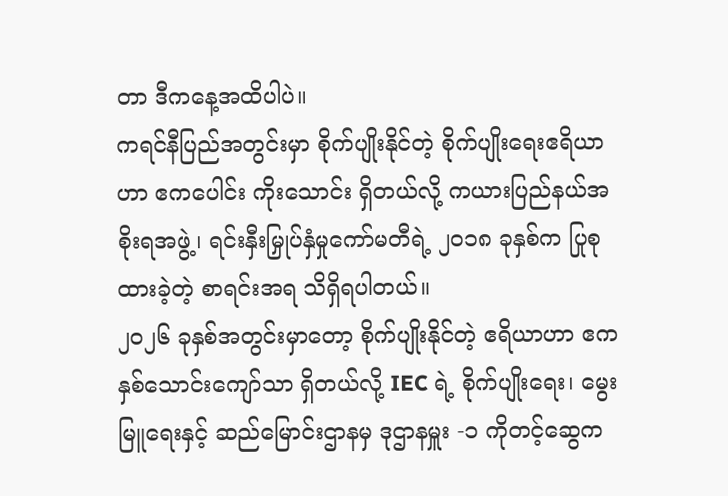တာ ဒီကနေ့အထိပါပဲ။
ကရင်နီပြည်အတွင်းမှာ စိုက်ပျိုးနိုင်တဲ့ စိုက်ပျိုးရေးဧရိယာဟာ ဧကပေါင်း ကိုးသောင်း ရှိတယ်လို့ ကယားပြည်နယ်အစိုးရအဖွဲ့၊ ရင်းနှီးမြှုပ်နှံမှုကော်မတီရဲ့ ၂၀၁၈ ခုနှစ်က ပြုစုထားခဲ့တဲ့ စာရင်းအရ သိရှိရပါတယ်။
၂၀၂၆ ခုနှစ်အတွင်းမှာတော့ စိုက်ပျိုးနိုင်တဲ့ ဧရိယာဟာ ဧက နှစ်သောင်းကျော်သာ ရှိတယ်လို့ IEC ရဲ့ စိုက်ပျိုးရေး၊ မွေးမြူရေးနှင့် ဆည်မြောင်းဌာနမှ ဒုဌာနမှူး -၁ ကိုတင့်ဆွေက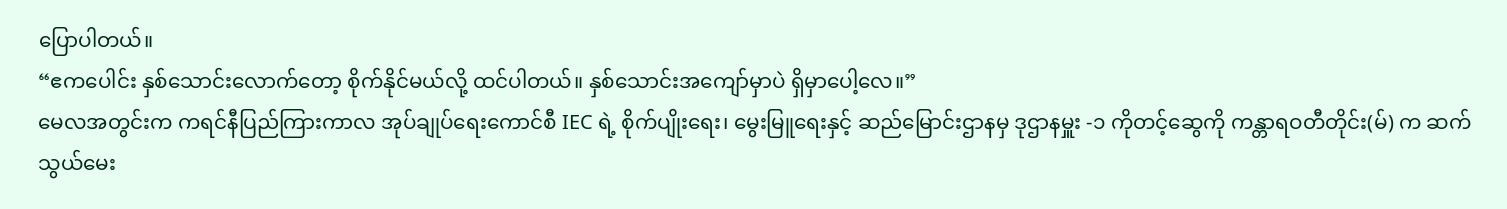ပြောပါတယ်။
“ဧကပေါင်း နှစ်သောင်းလောက်တော့ စိုက်နိုင်မယ်လို့ ထင်ပါတယ်။ နှစ်သောင်းအကျော်မှာပဲ ရှိမှာပေါ့လေ။”
မေလအတွင်းက ကရင်နီပြည်ကြားကာလ အုပ်ချုပ်ရေးကောင်စီ IEC ရဲ့ စိုက်ပျိုးရေး၊ မွေးမြူရေးနှင့် ဆည်မြောင်းဌာနမှ ဒုဌာနမှူး -၁ ကိုတင့်ဆွေကို ကန္တာရဝတီတိုင်း(မ်) က ဆက်သွယ်မေး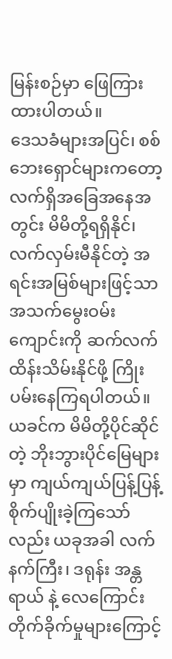မြန်းစဉ်မှာ ဖြေကြားထားပါတယ်။
ဒေသခံများအပြင်၊ စစ်ဘေးရှောင်များကတော့ လက်ရှိအခြေအနေအတွင်း မိမိတို့ရရှိနိုင်၊ လက်လှမ်းမီနိုင်တဲ့ အရင်းအမြစ်များဖြင့်သာ အသက်မွေးဝမ်းကျောင်းကို ဆက်လက်ထိန်းသိမ်းနိုင်ဖို့ ကြိုးပမ်းနေကြရပါတယ်။
ယခင်က မိမိတို့ပိုင်ဆိုင်တဲ့ ဘိုးဘွားပိုင်မြေများမှာ ကျယ်ကျယ်ပြန့်ပြန့် စိုက်ပျိုးခဲ့ကြသော်လည်း ယခုအခါ လက်နက်ကြီး၊ ဒရုန်း အန္တရာယ် နဲ့ လေကြောင်းတိုက်ခိုက်မှုများကြောင့်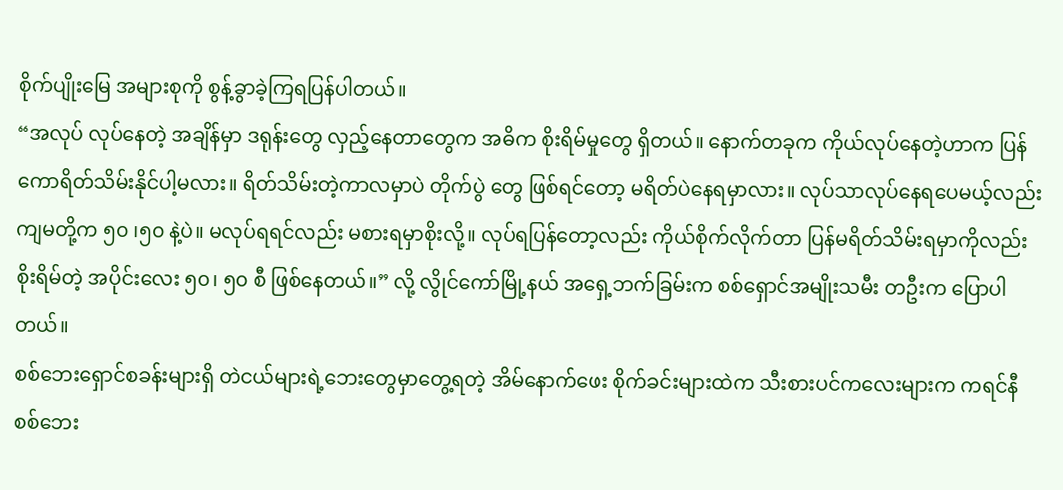စိုက်ပျိုးမြေ အများစုကို စွန့်ခွာခဲ့ကြရပြန်ပါတယ်။
“အလုပ် လုပ်နေတဲ့ အချိန်မှာ ဒရုန်းတွေ လှည့်နေတာတွေက အဓိက စိုးရိမ်မှုတွေ ရှိတယ်။ နောက်တခုက ကိုယ်လုပ်နေတဲ့ဟာက ပြန်ကောရိတ်သိမ်းနိုင်ပါ့မလား။ ရိတ်သိမ်းတဲ့ကာလမှာပဲ တိုက်ပွဲ တွေ ဖြစ်ရင်တော့ မရိတ်ပဲနေရမှာလား။ လုပ်သာလုပ်နေရပေမယ့်လည်း ကျမတို့က ၅၀ ၊၅၀ နဲ့ပဲ။ မလုပ်ရရင်လည်း မစားရမှာစိုးလို့။ လုပ်ရပြန်တော့လည်း ကိုယ်စိုက်လိုက်တာ ပြန်မရိတ်သိမ်းရမှာကိုလည်း စိုးရိမ်တဲ့ အပိုင်းလေး ၅၀၊ ၅၀ စီ ဖြစ်နေတယ်။” လို့ လွိုင်ကော်မြို့နယ် အရှေ့ဘက်ခြမ်းက စစ်ရှောင်အမျိုးသမီး တဦးက ပြောပါတယ်။
စစ်ဘေးရှောင်စခန်းများရှိ တဲငယ်များရဲ့ဘေးတွေမှာတွေ့ရတဲ့ အိမ်နောက်ဖေး စိုက်ခင်းများထဲက သီးစားပင်ကလေးများက ကရင်နီစစ်ဘေး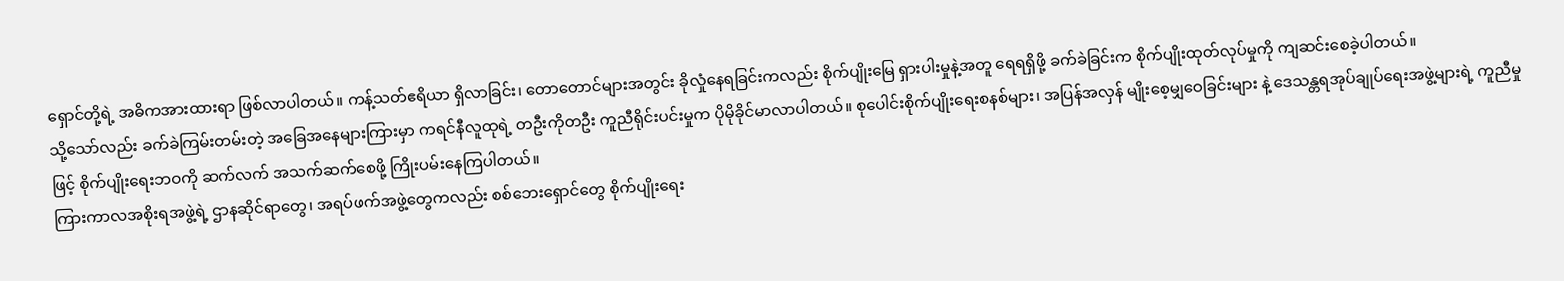ရှောင်တို့ရဲ့ အဓိကအားထားရာ ဖြစ်လာပါတယ်။ ကန့်သတ်ဧရိယာ ရှိလာခြင်း၊ တောတောင်များအတွင်း ခိုလှုံနေရခြင်းကလည်း စိုက်ပျိုးမြေ ရှားပါးမှုနဲ့အတူ ရေရရှိဖို့ ခက်ခဲခြင်းက စိုက်ပျိုးထုတ်လုပ်မှုကို ကျဆင်းစေခဲ့ပါတယ်။
သို့သော်လည်း ခက်ခဲကြမ်းတမ်းတဲ့ အခြေအနေများကြားမှာ ကရင်နီလူထုရဲ့ တဦးကိုတဦး ကူညီရိုင်းပင်းမှုက ပိုမိုခိုင်မာလာပါတယ်။ စုပေါင်းစိုက်ပျိုးရေးစနစ်များ၊ အပြန်အလှန် မျိုးစေ့မျှဝေခြင်းများ နဲ့ ဒေသန္တရအုပ်ချုပ်ရေးအဖွဲ့များရဲ့ ကူညီမှုဖြင့် စိုက်ပျိုးရေးဘဝကို ဆက်လက် အသက်ဆက်စေဖို့ ကြိုးပမ်းနေကြပါတယ်။
ကြားကာလအစိုးရအဖွဲ့ရဲ့ ဌာနဆိုင်ရာတွေ၊ အရပ်ဖက်အဖွဲ့တွေကလည်း စစ်ဘေးရှောင်တွေ စိုက်ပျိုးရေး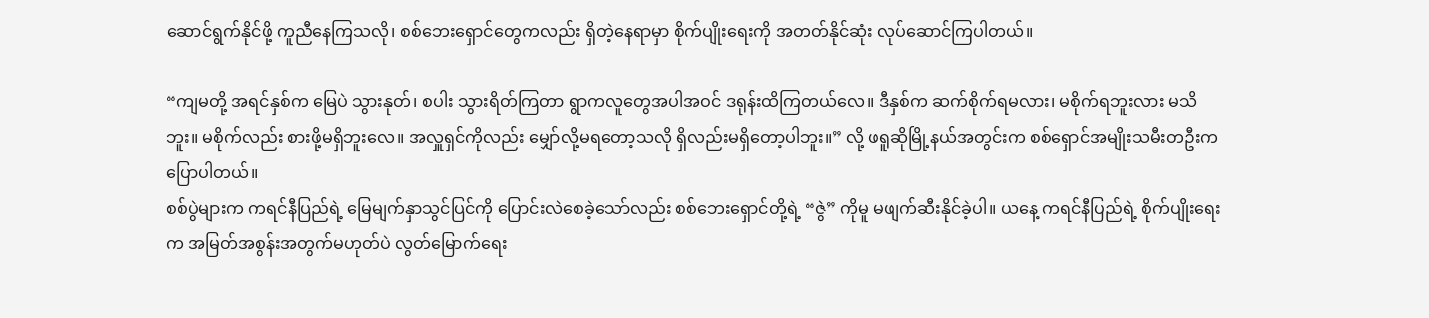ဆောင်ရွက်နိုင်ဖို့ ကူညီနေကြသလို၊ စစ်ဘေးရှောင်တွေကလည်း ရှိတဲ့နေရာမှာ စိုက်ပျိုးရေးကို အတတ်နိုင်ဆုံး လုပ်ဆောင်ကြပါတယ်။

“ကျမတို့ အရင်နှစ်က မြေပဲ သွားနုတ်၊ စပါး သွားရိတ်ကြတာ ရွာကလူတွေအပါအဝင် ဒရုန်းထိကြတယ်လေ။ ဒီနှစ်က ဆက်စိုက်ရမလား၊ မစိုက်ရဘူးလား မသိဘူး။ မစိုက်လည်း စားဖို့မရှိဘူးလေ။ အလှူရှင်ကိုလည်း မျှော်လို့မရတော့သလို ရှိလည်းမရှိတော့ပါဘူး။” လို့ ဖရူဆိုမြို့နယ်အတွင်းက စစ်ရှောင်အမျိုးသမီးတဦးက ပြောပါတယ်။
စစ်ပွဲများက ကရင်နီပြည်ရဲ့ မြေမျက်နှာသွင်ပြင်ကို ပြောင်းလဲစေခဲ့သော်လည်း စစ်ဘေးရှောင်တို့ရဲ့ “ဇွဲ” ကိုမူ မဖျက်ဆီးနိုင်ခဲ့ပါ။ ယနေ့ ကရင်နီပြည်ရဲ့ စိုက်ပျိုးရေးက အမြတ်အစွန်းအတွက်မဟုတ်ပဲ လွတ်မြောက်ရေး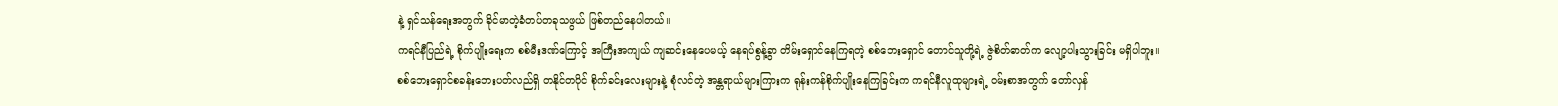နဲ့ ရှင်သန်ရေးအတွက် ခိုင်မာတဲ့ခံတပ်တခုသဖွယ် ဖြစ်တည်နေပါတယ်။
ကရင်နီပြည်ရဲ့ စိုက်ပျိုးရေးက စစ်မီးဒဏ်ကြောင့် အကြီးအကျယ် ကျဆင်းနေပေမယ့် နေရပ်စွန့်ခွာ တိမ်းရှောင်နေကြရတဲ့ စစ်ဘေးရှောင် တောင်သူတို့ရဲ့ ဇွဲစိတ်ဓာတ်က လျော့ပါးသွားခြင်း မရှိပါဘူး။
စစ်ဘေးရှောင်စခန်းဘေးပတ်လည်ရှိ တနိုင်တပိုင် စိုက်ခင်းလေးများနဲ့ စုံလင်တဲ့ အန္တရာယ်များကြားက ရုန်းကန်စိုက်ပျိုးနေကြခြင်းက ကရင်နီလူထုများရဲ့ ဝမ်းစာအတွက် တော်လှန်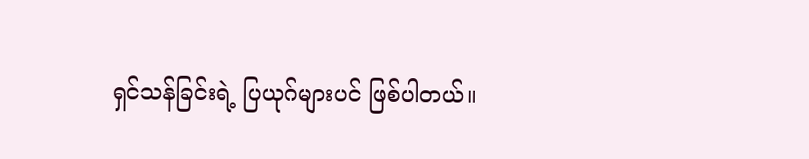ရှင်သန်ခြင်းရဲ့ ပြယုဂ်များပင် ဖြစ်ပါတယ်။